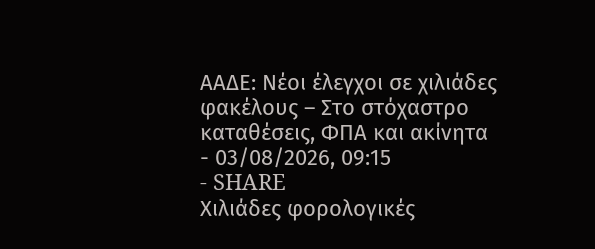ΑΑΔΕ: Νέοι έλεγχοι σε χιλιάδες φακέλους – Στο στόχαστρο καταθέσεις, ΦΠΑ και ακίνητα
- 03/08/2026, 09:15
- SHARE
Χιλιάδες φορολογικές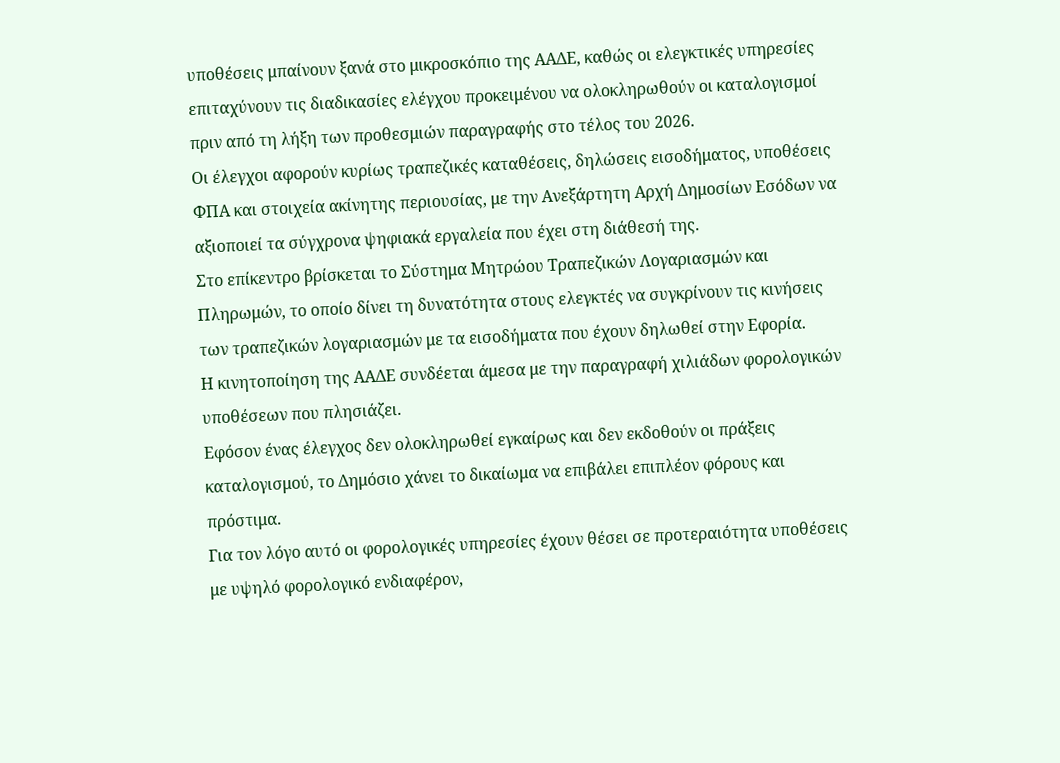υποθέσεις μπαίνουν ξανά στο μικροσκόπιο της ΑΑΔΕ, καθώς οι ελεγκτικές υπηρεσίες επιταχύνουν τις διαδικασίες ελέγχου προκειμένου να ολοκληρωθούν οι καταλογισμοί πριν από τη λήξη των προθεσμιών παραγραφής στο τέλος του 2026.
Οι έλεγχοι αφορούν κυρίως τραπεζικές καταθέσεις, δηλώσεις εισοδήματος, υποθέσεις ΦΠΑ και στοιχεία ακίνητης περιουσίας, με την Ανεξάρτητη Αρχή Δημοσίων Εσόδων να αξιοποιεί τα σύγχρονα ψηφιακά εργαλεία που έχει στη διάθεσή της.
Στο επίκεντρο βρίσκεται το Σύστημα Μητρώου Τραπεζικών Λογαριασμών και Πληρωμών, το οποίο δίνει τη δυνατότητα στους ελεγκτές να συγκρίνουν τις κινήσεις των τραπεζικών λογαριασμών με τα εισοδήματα που έχουν δηλωθεί στην Εφορία.
Η κινητοποίηση της ΑΑΔΕ συνδέεται άμεσα με την παραγραφή χιλιάδων φορολογικών υποθέσεων που πλησιάζει.
Εφόσον ένας έλεγχος δεν ολοκληρωθεί εγκαίρως και δεν εκδοθούν οι πράξεις καταλογισμού, το Δημόσιο χάνει το δικαίωμα να επιβάλει επιπλέον φόρους και πρόστιμα.
Για τον λόγο αυτό οι φορολογικές υπηρεσίες έχουν θέσει σε προτεραιότητα υποθέσεις με υψηλό φορολογικό ενδιαφέρον,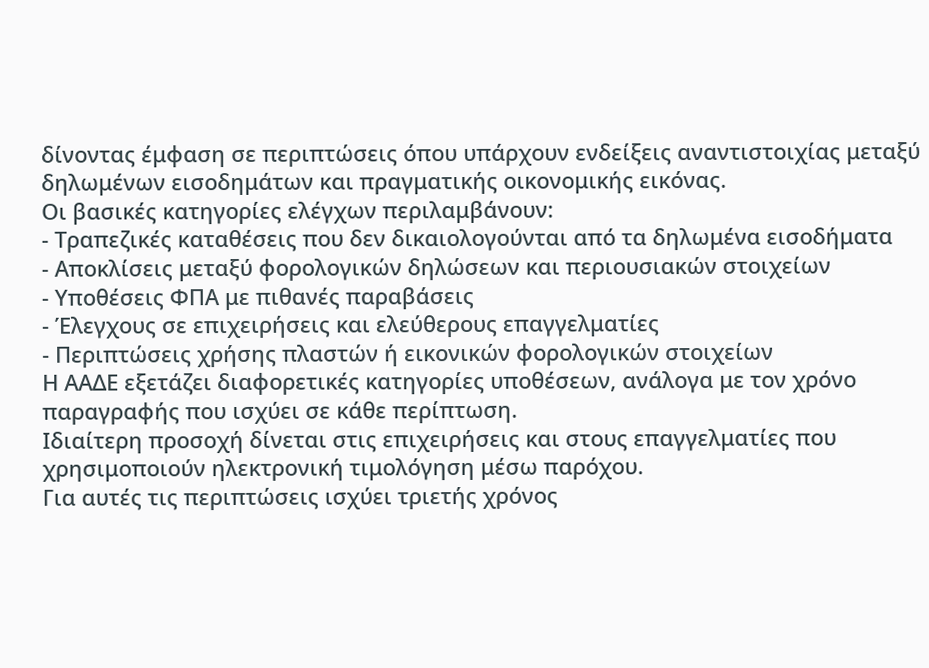δίνοντας έμφαση σε περιπτώσεις όπου υπάρχουν ενδείξεις αναντιστοιχίας μεταξύ δηλωμένων εισοδημάτων και πραγματικής οικονομικής εικόνας.
Οι βασικές κατηγορίες ελέγχων περιλαμβάνουν:
- Τραπεζικές καταθέσεις που δεν δικαιολογούνται από τα δηλωμένα εισοδήματα
- Αποκλίσεις μεταξύ φορολογικών δηλώσεων και περιουσιακών στοιχείων
- Υποθέσεις ΦΠΑ με πιθανές παραβάσεις
- Έλεγχους σε επιχειρήσεις και ελεύθερους επαγγελματίες
- Περιπτώσεις χρήσης πλαστών ή εικονικών φορολογικών στοιχείων
Η ΑΑΔΕ εξετάζει διαφορετικές κατηγορίες υποθέσεων, ανάλογα με τον χρόνο παραγραφής που ισχύει σε κάθε περίπτωση.
Ιδιαίτερη προσοχή δίνεται στις επιχειρήσεις και στους επαγγελματίες που χρησιμοποιούν ηλεκτρονική τιμολόγηση μέσω παρόχου.
Για αυτές τις περιπτώσεις ισχύει τριετής χρόνος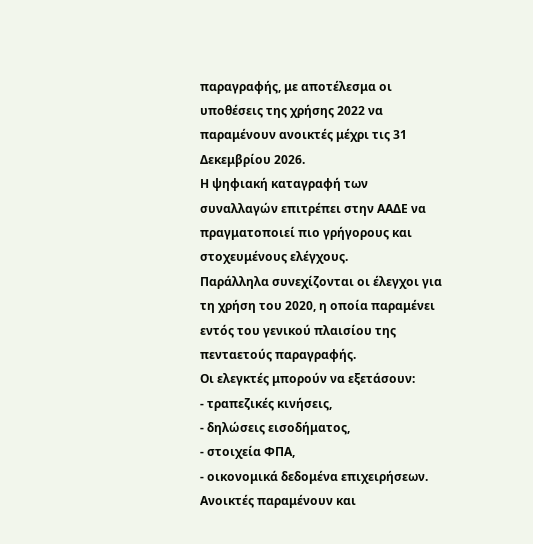παραγραφής, με αποτέλεσμα οι υποθέσεις της χρήσης 2022 να παραμένουν ανοικτές μέχρι τις 31 Δεκεμβρίου 2026.
Η ψηφιακή καταγραφή των συναλλαγών επιτρέπει στην ΑΑΔΕ να πραγματοποιεί πιο γρήγορους και στοχευμένους ελέγχους.
Παράλληλα συνεχίζονται οι έλεγχοι για τη χρήση του 2020, η οποία παραμένει εντός του γενικού πλαισίου της πενταετούς παραγραφής.
Οι ελεγκτές μπορούν να εξετάσουν:
- τραπεζικές κινήσεις,
- δηλώσεις εισοδήματος,
- στοιχεία ΦΠΑ,
- οικονομικά δεδομένα επιχειρήσεων.
Ανοικτές παραμένουν και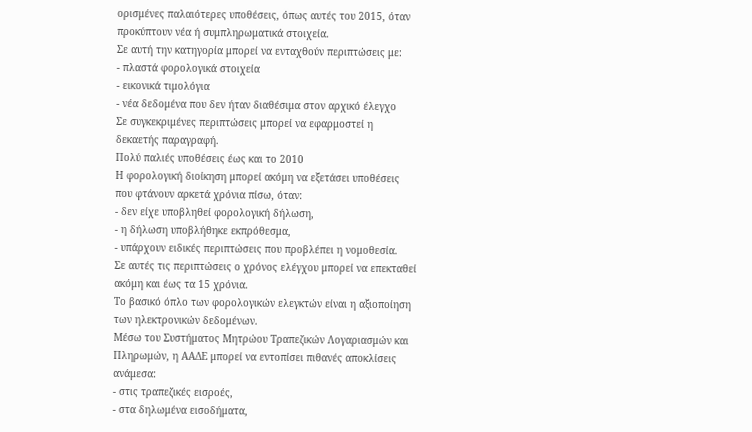ορισμένες παλαιότερες υποθέσεις, όπως αυτές του 2015, όταν προκύπτουν νέα ή συμπληρωματικά στοιχεία.
Σε αυτή την κατηγορία μπορεί να ενταχθούν περιπτώσεις με:
- πλαστά φορολογικά στοιχεία
- εικονικά τιμολόγια
- νέα δεδομένα που δεν ήταν διαθέσιμα στον αρχικό έλεγχο
Σε συγκεκριμένες περιπτώσεις μπορεί να εφαρμοστεί η δεκαετής παραγραφή.
Πολύ παλιές υποθέσεις έως και το 2010
Η φορολογική διοίκηση μπορεί ακόμη να εξετάσει υποθέσεις που φτάνουν αρκετά χρόνια πίσω, όταν:
- δεν είχε υποβληθεί φορολογική δήλωση,
- η δήλωση υποβλήθηκε εκπρόθεσμα,
- υπάρχουν ειδικές περιπτώσεις που προβλέπει η νομοθεσία.
Σε αυτές τις περιπτώσεις ο χρόνος ελέγχου μπορεί να επεκταθεί ακόμη και έως τα 15 χρόνια.
Το βασικό όπλο των φορολογικών ελεγκτών είναι η αξιοποίηση των ηλεκτρονικών δεδομένων.
Μέσω του Συστήματος Μητρώου Τραπεζικών Λογαριασμών και Πληρωμών, η ΑΑΔΕ μπορεί να εντοπίσει πιθανές αποκλίσεις ανάμεσα:
- στις τραπεζικές εισροές,
- στα δηλωμένα εισοδήματα,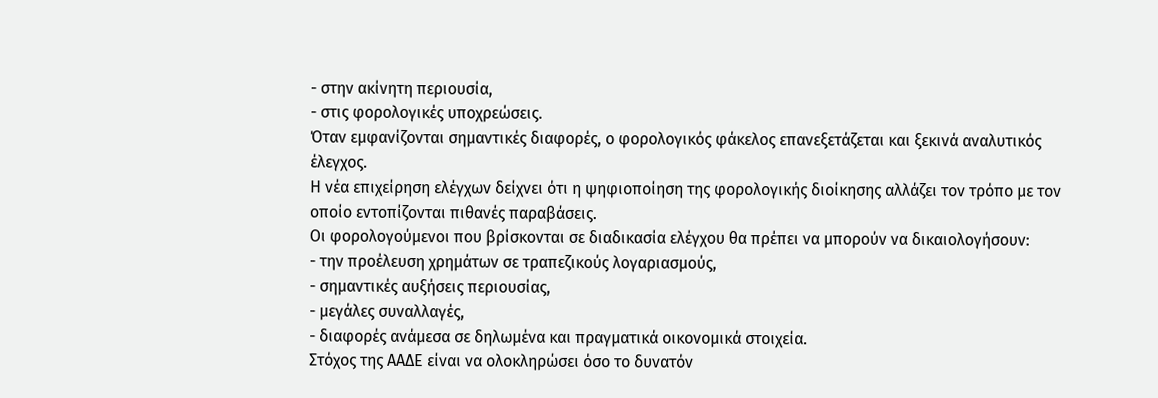- στην ακίνητη περιουσία,
- στις φορολογικές υποχρεώσεις.
Όταν εμφανίζονται σημαντικές διαφορές, ο φορολογικός φάκελος επανεξετάζεται και ξεκινά αναλυτικός έλεγχος.
Η νέα επιχείρηση ελέγχων δείχνει ότι η ψηφιοποίηση της φορολογικής διοίκησης αλλάζει τον τρόπο με τον οποίο εντοπίζονται πιθανές παραβάσεις.
Οι φορολογούμενοι που βρίσκονται σε διαδικασία ελέγχου θα πρέπει να μπορούν να δικαιολογήσουν:
- την προέλευση χρημάτων σε τραπεζικούς λογαριασμούς,
- σημαντικές αυξήσεις περιουσίας,
- μεγάλες συναλλαγές,
- διαφορές ανάμεσα σε δηλωμένα και πραγματικά οικονομικά στοιχεία.
Στόχος της ΑΑΔΕ είναι να ολοκληρώσει όσο το δυνατόν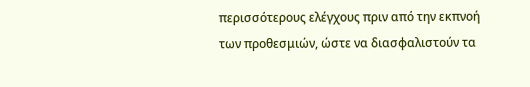περισσότερους ελέγχους πριν από την εκπνοή των προθεσμιών, ώστε να διασφαλιστούν τα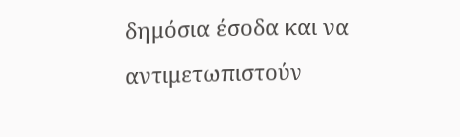δημόσια έσοδα και να αντιμετωπιστούν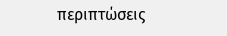περιπτώσεις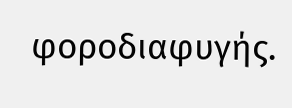φοροδιαφυγής.